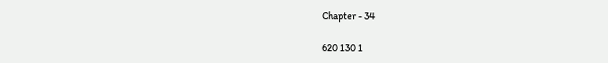Chapter - 34

620 130 1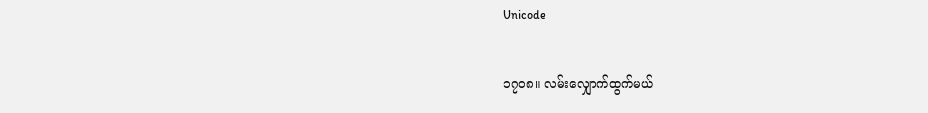Unicode

၁၇၀၈။ လမ်းလျှောက်ထွက်မယ်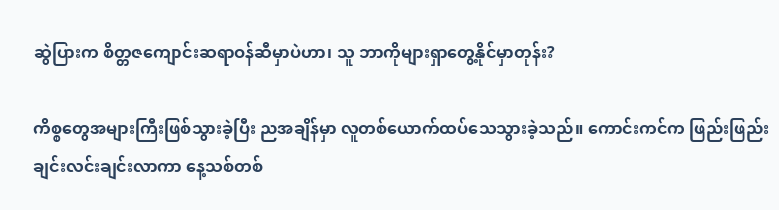ဆွဲပြားက စိတ္တဇကျောင်းဆရာဝန်ဆီမှာပဲဟာ၊ သူ ဘာကိုများရှာတွေ့နိုင်မှာတုန်း?

ကိစ္စတွေအများကြီးဖြစ်သွားခဲ့ပြီး ညအချိန်မှာ လူတစ်ယောက်ထပ်သေသွားခဲ့သည်။ ကောင်းကင်က ဖြည်းဖြည်းချင်းလင်းချင်းလာကာ နေ့သစ်တစ်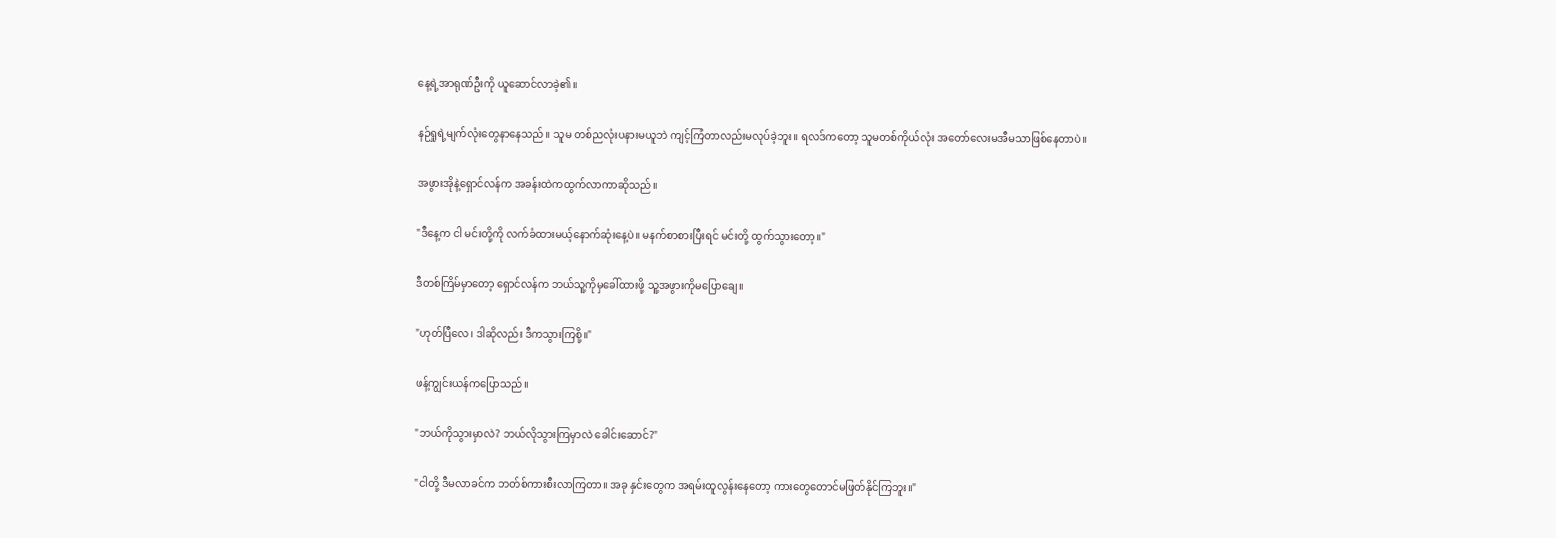နေ့ရဲ့အာရုဏ်ဦးကို ယူဆောင်လာခဲ့၏။

နဉ်ရှုရဲ့မျက်လုံးတွေနာနေသည်။ သူမ တစ်ညလုံးပနားမယူဘဲ ကျင့်ကြံတာလည်းမလုပ်ခဲ့ဘူး။ ရလဒ်ကတော့ သူမတစ်ကိုယ်လုံး အတော်လေးမအီမသာဖြစ်နေတာပဲ။

အဖွားအိုနဲ့ရှောင်လန်က အခန်းထဲကထွက်လာကာဆိုသည်။

"ဒီနေ့က ငါ မင်းတို့ကို လက်ခံထားမယ့်နောက်ဆုံးနေ့ပဲ။ မနက်စာစားပြီးရင် မင်းတို့ ထွက်သွားတော့။"

ဒီတစ်ကြိမ်မှာတော့ ရှောင်လန်က ဘယ်သူ့ကိုမှခေါ်ထားဖို့ သူ့အဖွားကိုမပြောချေ။

"ဟုတ်ပြီလေ၊ ဒါဆိုလည်း ဒီကသွားကြစို့။"

ဖန့်ကျွင်းယန်ကပြောသည်။

"ဘယ်ကိုသွားမှာလဲ? ဘယ်လိုသွားကြမှာလဲ ခေါင်းဆောင်?"

"ငါတို့ ဒီမလာခင်က ဘတ်စ်ကားစီးလာကြတာ။ အခု နှင်းတွေက အရမ်းထူလွန်းနေတော့ ကားတွေတောင်မဖြတ်နိုင်ကြဘူး။"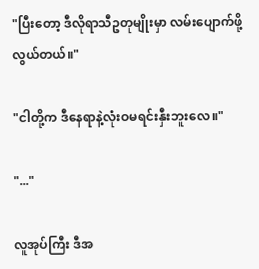"ပြီးတော့ ဒီလိုရာသီဥတုမျိုးမှာ လမ်းပျောက်ဖို့လွယ်တယ်။"

"ငါတို့က ဒီနေရာနဲ့လုံးဝမရင်းနှီးဘူးလေ။"

"..."

လူအုပ်ကြီး ဒီအ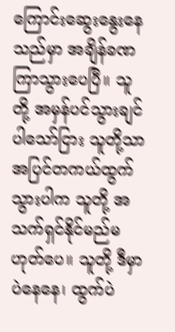ကြောင်း‌ဆွေးနွေးနေသည်မှာ အချိန်ခဏကြာသွားပေပြီ။ သူတို့ အမှန်ပင်သွားချင်ပါသော်ငြား သူတို့သာ အပြင်တကယ်ထွက်သွားပါက သူတို့ အသက်ရှင်နိုင်မည်မဟုတ်ပေ။ သူတို့ ဒီမှာပဲနေနေ၊ ထွက်ပဲ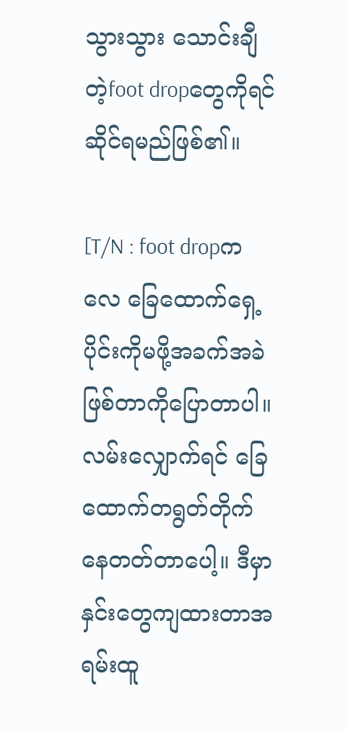သွားသွား သောင်းချီတဲ့foot dropတွေကိုရင်ဆိုင်ရမည်ဖြစ်၏။

[T/N : foot dropကလေ ခြေထောက်ရှေ့ပိုင်းကိုမဖို့အခက်အခဲဖြစ်တာကိုပြောတာပါ။ လမ်းလျှောက်ရင် ခြေထောက်တရွတ်တိုက်နေတတ်တာပေါ့။ ဒီမှာနှင်းတွေကျထားတာအရမ်းထူ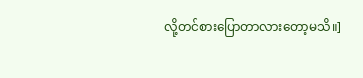လို့တင်စားပြောတာလားတော့မသိ။]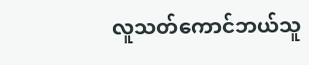လူသတ်ကောင်ဘယ်သူ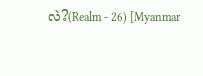လဲ?(Realm - 26) [Myanmar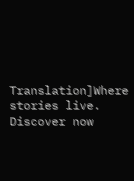Translation]Where stories live. Discover now